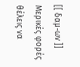[[ δαμ-ων ]]
Μερικές φορές θέλεις να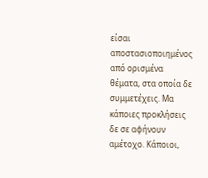είσαι αποστασιοποιημένος από ορισμένα θέματα, στα οποία δε συμμετέχεις. Μα κάποιες προκλήσεις δε σε αφήνουν αμέτοχο. Κάποιοι,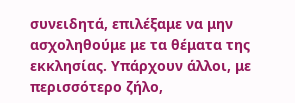συνειδητά, επιλέξαμε να μην ασχοληθούμε με τα θέματα της εκκλησίας. Υπάρχουν άλλοι, με περισσότερο ζήλο,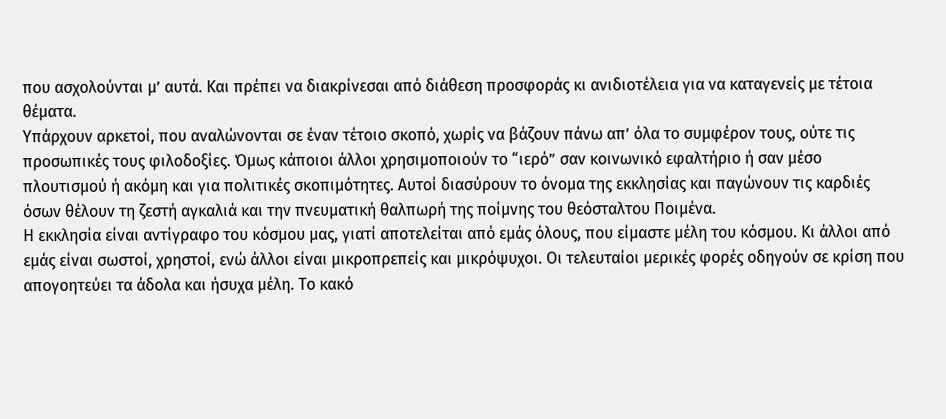που ασχολούνται μ’ αυτά. Και πρέπει να διακρίνεσαι από διάθεση προσφοράς κι ανιδιοτέλεια για να καταγενείς με τέτοια θέματα.
Υπάρχουν αρκετοί, που αναλώνονται σε έναν τέτοιο σκοπό, χωρίς να βάζουν πάνω απ’ όλα το συμφέρον τους, ούτε τις προσωπικές τους φιλοδοξίες. Όμως κάποιοι άλλοι χρησιμοποιούν το “ιερό” σαν κοινωνικό εφαλτήριο ή σαν μέσο πλουτισμού ή ακόμη και για πολιτικές σκοπιμότητες. Αυτοί διασύρουν το όνομα της εκκλησίας και παγώνουν τις καρδιές όσων θέλουν τη ζεστή αγκαλιά και την πνευματική θαλπωρή της ποίμνης του θεόσταλτου Ποιμένα.
Η εκκλησία είναι αντίγραφο του κόσμου μας, γιατί αποτελείται από εμάς όλους, που είμαστε μέλη του κόσμου. Κι άλλοι από εμάς είναι σωστοί, χρηστοί, ενώ άλλοι είναι μικροπρεπείς και μικρόψυχοι. Οι τελευταίοι μερικές φορές οδηγούν σε κρίση που απογοητεύει τα άδολα και ήσυχα μέλη. Το κακό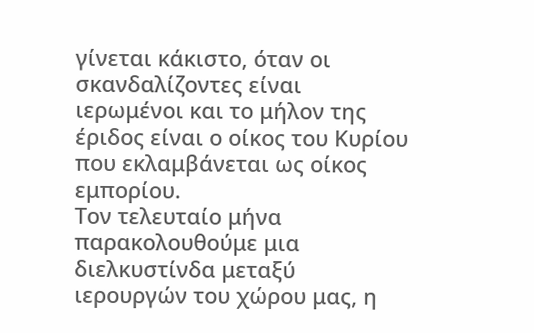γίνεται κάκιστο, όταν οι σκανδαλίζοντες είναι ιερωμένοι και το μήλον της έριδος είναι ο οίκος του Κυρίου που εκλαμβάνεται ως οίκος εμπορίου.
Τον τελευταίο μήνα παρακολουθούμε μια διελκυστίνδα μεταξύ ιερουργών του χώρου μας, η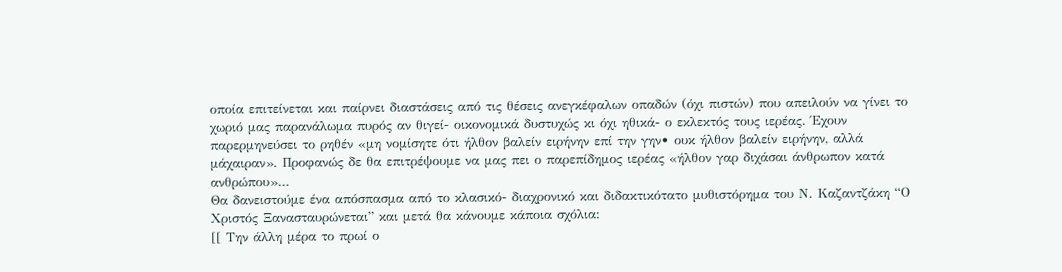οποία επιτείνεται και παίρνει διαστάσεις από τις θέσεις ανεγκέφαλων οπαδών (όχι πιστών) που απειλούν να γίνει το χωριό μας παρανάλωμα πυρός αν θιγεί- οικονομικά δυστυχώς κι όχι ηθικά- ο εκλεκτός τους ιερέας. Έχουν παρερμηνεύσει το ρηθέν «μη νομίσητε ότι ήλθον βαλείν ειρήνην επί την γην• ουκ ήλθον βαλείν ειρήνην, αλλά μάχαιραν». Προφανώς δε θα επιτρέψουμε να μας πει ο παρεπίδημος ιερέας «ήλθον γαρ διχάσαι άνθρωπον κατά ανθρώπου»…
Θα δανειστούμε ένα απόσπασμα από το κλασικό- διαχρονικό και διδακτικότατο μυθιστόρημα του Ν. Καζαντζάκη “Ο Χριστός Ξανασταυρώνεται” και μετά θα κάνουμε κάποια σχόλια:
[[ Την άλλη μέρα το πρωί ο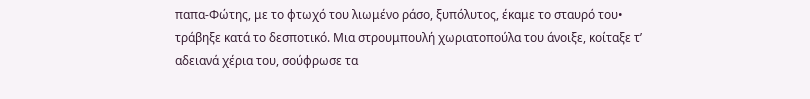παπα-Φώτης, με το φτωχό του λιωμένο ράσο, ξυπόλυτος, έκαμε το σταυρό του• τράβηξε κατά το δεσποτικό. Μια στρουμπουλή χωριατοπούλα του άνοιξε, κοίταξε τ’ αδειανά χέρια του, σούφρωσε τα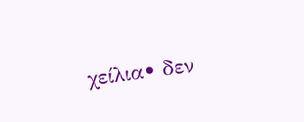χείλια• δεν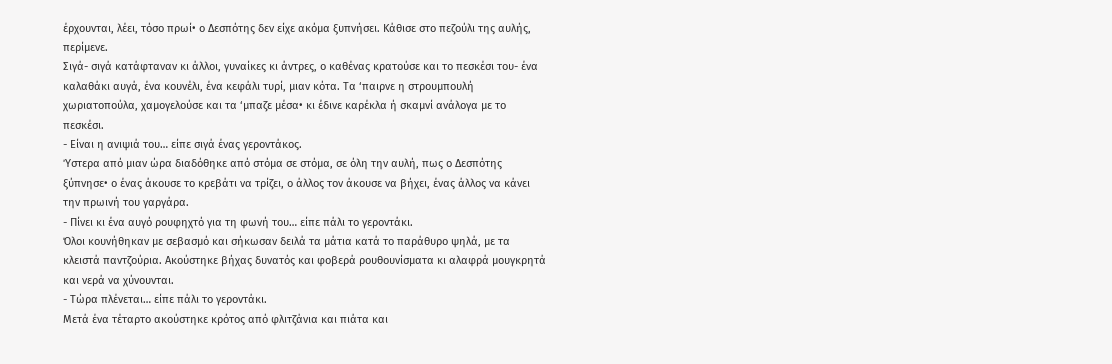έρχουνται, λέει, τόσο πρωί• ο Δεσπότης δεν είχε ακόμα ξυπνήσει. Κάθισε στο πεζούλι της αυλής, περίμενε.
Σιγά- σιγά κατάφταναν κι άλλοι, γυναίκες κι άντρες, ο καθένας κρατούσε και το πεσκέσι του- ένα καλαθάκι αυγά, ένα κουνέλι, ένα κεφάλι τυρί, μιαν κότα. Τα ‘παιρνε η στρουμπουλή χωριατοπούλα, χαμογελούσε και τα ‘μπαζε μέσα• κι έδινε καρέκλα ή σκαμνί ανάλογα με το πεσκέσι.
- Είναι η ανιψιά του… είπε σιγά ένας γεροντάκος.
Ύστερα από μιαν ώρα διαδόθηκε από στόμα σε στόμα, σε όλη την αυλή, πως ο Δεσπότης ξύπνησε• ο ένας άκουσε το κρεβάτι να τρίζει, ο άλλος τον άκουσε να βήχει, ένας άλλος να κάνει την πρωινή του γαργάρα.
- Πίνει κι ένα αυγό ρουφηχτό για τη φωνή του… είπε πάλι το γεροντάκι.
Όλοι κουνήθηκαν με σεβασμό και σήκωσαν δειλά τα μάτια κατά το παράθυρο ψηλά, με τα κλειστά παντζούρια. Ακούστηκε βήχας δυνατός και φοβερά ρουθουνίσματα κι αλαφρά μουγκρητά και νερά να χύνουνται.
- Τώρα πλένεται… είπε πάλι το γεροντάκι.
Μετά ένα τέταρτο ακούστηκε κρότος από φλιτζάνια και πιάτα και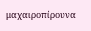μαχαιροπίρουνα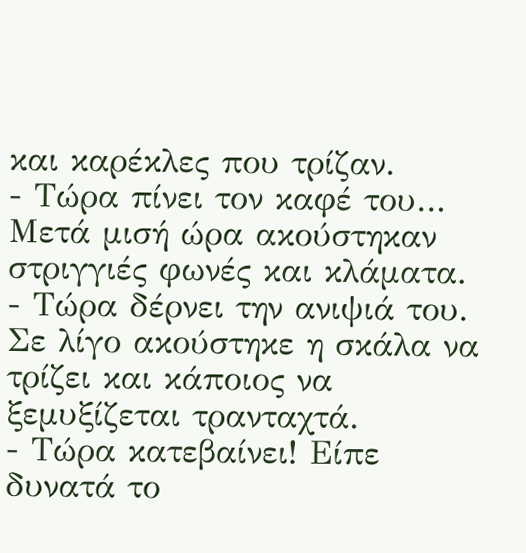και καρέκλες που τρίζαν.
- Τώρα πίνει τον καφέ του…
Μετά μισή ώρα ακούστηκαν στριγγιές φωνές και κλάματα.
- Τώρα δέρνει την ανιψιά του.
Σε λίγο ακούστηκε η σκάλα να τρίζει και κάποιος να ξεμυξίζεται τρανταχτά.
- Τώρα κατεβαίνει! Είπε δυνατά το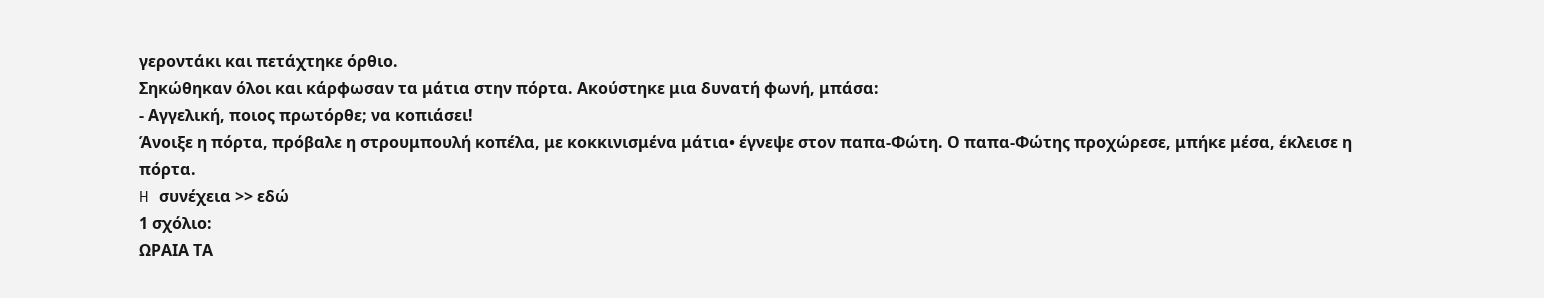γεροντάκι και πετάχτηκε όρθιο.
Σηκώθηκαν όλοι και κάρφωσαν τα μάτια στην πόρτα. Ακούστηκε μια δυνατή φωνή, μπάσα:
- Αγγελική, ποιος πρωτόρθε; να κοπιάσει!
Άνοιξε η πόρτα, πρόβαλε η στρουμπουλή κοπέλα, με κοκκινισμένα μάτια• έγνεψε στον παπα-Φώτη. Ο παπα-Φώτης προχώρεσε, μπήκε μέσα, έκλεισε η πόρτα.
H συνέχεια >> εδώ
1 σχόλιο:
ΩΡΑΙΑ ΤΑ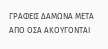ΓΡΑΦΕΙΣ ΔΑΜΩΝΑ ΜΕΤΑ ΑΠΟ ΟΣΑ ΑΚΟΥΓΟΝΤΑΙ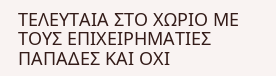ΤΕΛΕΥΤΑΙΑ ΣΤΟ ΧΩΡΙΟ ΜΕ ΤΟΥΣ ΕΠΙΧΕΙΡΗΜΑΤΙΕΣ ΠΑΠΑΔΕΣ ΚΑΙ ΟΧΙ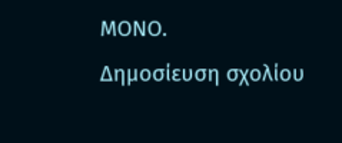ΜΟΝΟ.
Δημοσίευση σχολίου